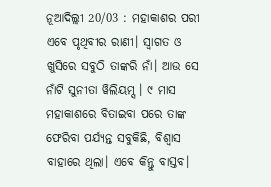ନୂଆଦିଲ୍ଲୀ 20/03 : ମହାକାଶର ପରୀ ଏବେ ପୃଥିବୀର ରାଣୀ। ସ୍ୱାଗତ ଓ ଖୁସିରେ ସବୁଠି ତାଙ୍କରି ନାଁ। ଆଉ ସେ ନାଁଟି ସୁନୀତା ୱିଲିୟମ୍ସ । ୯ ମାସ ମହାକାଶରେ ବିତାଇବା ପରେ ତାଙ୍କ ଫେରିବା ପର୍ଯ୍ୟନ୍ତ ସବୁକିଛି, ବିଶ୍ୱାସ ବାହାରେ ଥିଲା। ଏବେ କିନ୍ତୁ ବାସ୍ତବ।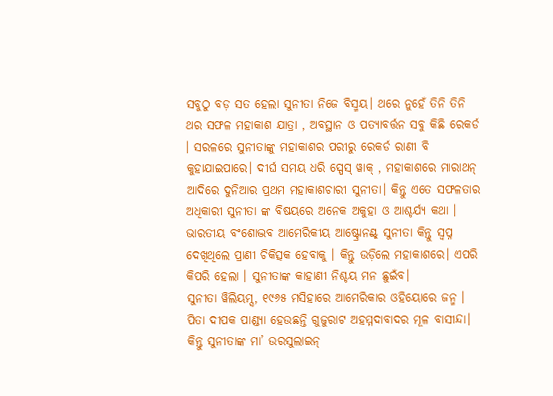ସବୁଠୁ ବଡ଼ ସତ ହେଲା ସୁନୀତା ନିଜେ ବିସ୍ମୟ। ଥରେ ନୁହେଁ ତିନି ତିନି ଥର ସଫଳ ମହାକାଶ ଯାତ୍ରା , ଅବସ୍ଥାନ ଓ ପତ୍ୟାବର୍ତ୍ତନ ସବୁ କିଛି ରେକର୍ଡ । ସରଳରେ ସୁନୀତାଙ୍କୁ ମହାକାଶର ପରୀରୁ ରେକର୍ଡ ରାଣୀ ବି କୁହାଯାଇପାରେ। ଦୀର୍ଘ ସମୟ ଧରି ସ୍ପେସ୍ ୱାକ୍ , ମହାକାଶରେ ମାରାଥନ୍ ଆଦିରେ ଦୁନିଆର ପ୍ରଥମ ମହାକାଶଚାରୀ ସୁନୀତା। କିନ୍ତୁ ଏତେ ସଫଳତାର ଅଧିକାରୀ ସୁନୀତା ଙ୍କ ବିଷୟରେ ଅନେକ ଅକୁହା ଓ ଆଶ୍ଚର୍ଯ୍ୟ କଥା । ଭାରତୀୟ ବଂଶୋଦ୍ଭବ ଆମେରିକୀୟ ଆଷ୍ଟ୍ରୋନଣ୍ଟ୍ ସୁନୀତା କିନ୍ତୁ ସ୍ୱପ୍ନ ଦେଖିଥିଲେ ପ୍ରାଣୀ ଚିକିତ୍ସକ ହେବାକୁ । କିନ୍ତୁ ଉଡ଼ିଲେ ମହାକାଶରେ। ଏପରି କିପରି ହେଲା । ସୁନୀତାଙ୍କ କାହାଣୀ ନିଶ୍ଚୟ ମନ ଛୁଇଁବ।
ସୁନୀତା ୱିଲିୟମ୍ସ, ୧୯୬୫ ମସିହାରେ ଆମେରିକାର ଓହିୟୋରେ ଜନ୍ମ । ପିତା ଦୀପକ ପାଣ୍ଡ୍ୟା ହେଉଛନ୍ତି ଗୁଜୁରାଟ ଅହମ୍ମଦାବାଦର ମୂଳ ବାସୀନ୍ଦା। କିନ୍ତୁ ସୁନୀତାଙ୍କ ମା’ ଉରସୁଲାଇନ୍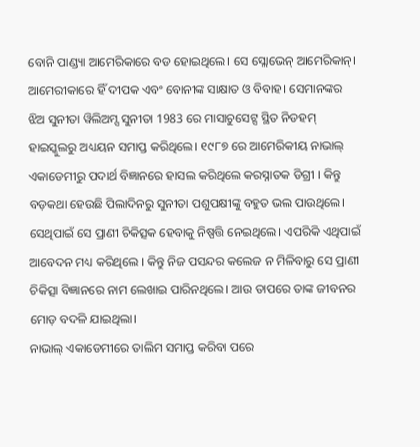ବୋନି ପାଣ୍ଡ୍ୟା ଆମେରିକାରେ ବଡ ହୋଇଥିଲେ। ସେ ସ୍ଲୋଭେନ୍ ଆମେରିକାନ୍। ଆମେରୀକାରେ ହିଁ ଦୀପକ ଏବଂ ବୋନୀଙ୍କ ସାକ୍ଷାତ ଓ ବିବାହ। ସେମାନଙ୍କର ଝିଅ ସୁନୀତା ୱିଲିଅମ୍ସ ସୁନୀତା 1983 ରେ ମାସାଚୁସେଟ୍ସ ସ୍ଥିତ ନିଡହମ୍ ହାଇସ୍କୁଲରୁ ଅଧ୍ୟୟନ ସମାପ୍ତ କରିଥିଲେ। ୧୯୮୭ ରେ ଆମେରିକୀୟ ନାଭାଲ୍ ଏକାଡେମୀରୁ ପଦାର୍ଥ ବିଜ୍ଞାନରେ ହାସଲ କରିଥିଲେ କରସ୍ନାତକ ଡିଗ୍ରୀ । କିନ୍ତୁ ବଡ଼କଥା ହେଉଛି ପିଲାଦିନରୁ ସୁନୀତା ପଶୁପକ୍ଷୀଙ୍କୁ ବହୁତ ଭଲ ପାଉଥିଲେ। ସେଥିପାଇଁ ସେ ପ୍ରାଣୀ ଚିକିତ୍ସକ ହେବାକୁ ନିଷ୍ପତ୍ତି ନେଇଥିଲେ। ଏପରିକି ଏଥିପାଇଁ ଆବେଦନ ମଧ୍ୟ କରିଥିଲେ । କିନ୍ତୁ ନିଜ ପସନ୍ଦର କଲେଜ ନ ମିଳିବାରୁ ସେ ପ୍ରାଣୀ ଚିକିତ୍ସା ବିଜ୍ଞାନରେ ନାମ ଲେଖାଇ ପାରିନଥିଲେ। ଆଉ ତାପରେ ତାଙ୍କ ଜୀବନର ମୋଡ଼ ବଦଳି ଯାଇଥିଲା।
ନାଭାଲ୍ ଏକାଡେମୀରେ ତାଲିମ ସମାପ୍ତ କରିବା ପରେ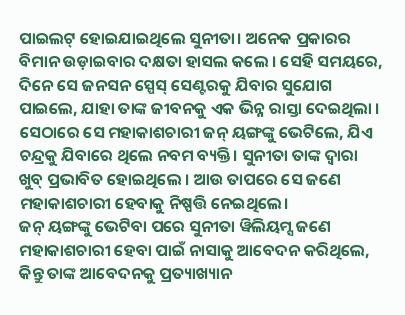ପାଇଲଟ୍ ହୋଇଯାଇଥିଲେ ସୁନୀତା। ଅନେକ ପ୍ରକାରର ବିମାନ ଉଡ଼ାଇବାର ଦକ୍ଷତା ହାସଲ କଲେ । ସେହି ସମୟରେ, ଦିନେ ସେ ଜନସନ ସ୍ପେସ୍ ସେଣ୍ଟରକୁ ଯିବାର ସୁଯୋଗ ପାଇଲେ, ଯାହା ତାଙ୍କ ଜୀବନକୁ ଏକ ଭିନ୍ନ ରାସ୍ତା ଦେଇଥିଲା । ସେଠାରେ ସେ ମହାକାଶଚାରୀ ଜନ୍ ୟଙ୍ଗଙ୍କୁ ଭେଟିଲେ, ଯିଏ ଚନ୍ଦ୍ରକୁ ଯିବାରେ ଥିଲେ ନବମ ବ୍ୟକ୍ତି। ସୁନୀତା ତାଙ୍କ ଦ୍ୱାରା ଖୁବ୍ ପ୍ରଭାବିତ ହୋଇଥିଲେ । ଆଉ ତାପରେ ସେ ଜଣେ ମହାକାଶଚାରୀ ହେବାକୁ ନିଷ୍ପତ୍ତି ନେଇଥିଲେ।
ଜନ୍ ୟଙ୍ଗଙ୍କୁ ଭେଟିବା ପରେ ସୁନୀତା ୱିଲିୟମ୍ସ ଜଣେ ମହାକାଶଚାରୀ ହେବା ପାଇଁ ନାସାକୁ ଆବେଦନ କରିଥିଲେ, କିନ୍ତୁ ତାଙ୍କ ଆବେଦନକୁ ପ୍ରତ୍ୟାଖ୍ୟାନ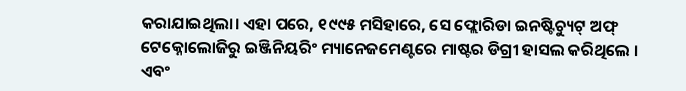କରାଯାଇଥିଲା। ଏହା ପରେ, ୧୯୯୫ ମସିହାରେ, ସେ ଫ୍ଲୋରିଡା ଇନଷ୍ଟିଚ୍ୟୁଟ୍ ଅଫ୍ ଟେକ୍ନୋଲୋଜିରୁ ଇଞ୍ଜିନିୟରିଂ ମ୍ୟାନେଜମେଣ୍ଟରେ ମାଷ୍ଟର ଡିଗ୍ରୀ ହାସଲ କରିଥିଲେ । ଏବଂ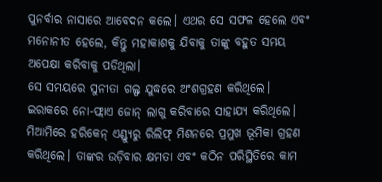ପୁନର୍ବାର ନାସାରେ ଆବେଦନ କଲେ। ଏଥର ସେ ସଫଳ ହେଲେ ଏବଂ ମନୋନୀତ ହେଲେ, କିନ୍ତୁ ମହାକାଶକୁ ଯିବାକୁ ତାଙ୍କୁ ବହୁତ ସମୟ ଅପେକ୍ଷା କରିବାକୁ ପଡିଥିଲା।
ସେ ସମୟରେ ସୁନୀତା ଗଲ୍ଫ ଯୁଦ୍ଧରେ ଅଂଶଗ୍ରହଣ କରିଥିଲେ। ଇରାକରେ ନୋ-ଫ୍ଲାଏ ଜୋନ୍ ଲାଗୁ କରିବାରେ ସାହାଯ୍ୟ କରିଥିଲେ। ମିଆମିରେ ହରିକେନ୍ ଏଣ୍ଡ୍ୟୁରୁ ରିଲିଫ୍ ମିଶନରେ ପ୍ରମୁଖ ଭୂମିକା ଗ୍ରହଣ କରିଥିଲେ। ତାଙ୍କର ଉଡ଼ିବାର କ୍ଷମତା ଏବଂ କଠିନ ପରିସ୍ଥିତିରେ କାମ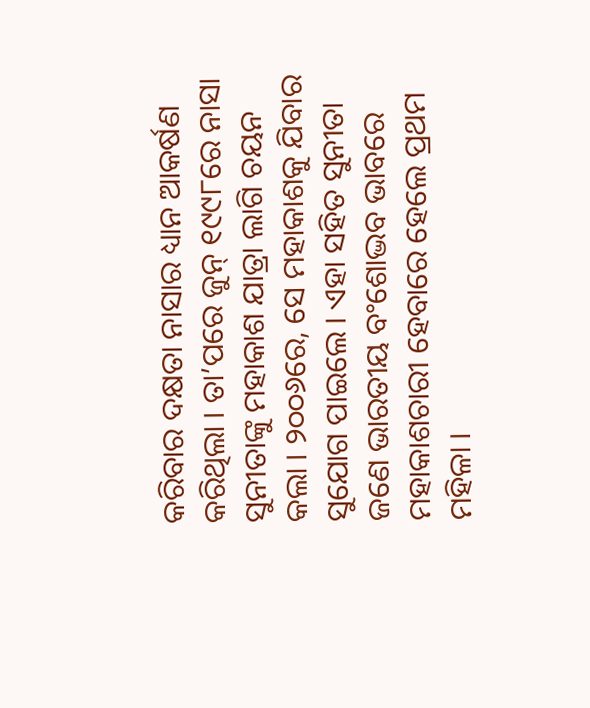କରିବାର ଦକ୍ଷତା ନାସାର ଧ୍ୟାନ ଆକର୍ଷଣ କରିଥିଲା । ତା’ପରେ ଜୁନ୍ ୧୯୯୮ରେ ନାସା ସୁନୀତାଙ୍କୁ ମହାକାଶ ଯାତ୍ରା ଲାଗି ଚୟନ କଲା । ୨୦୦୬ରେ, ସେ ମହାକାଶକୁ ଯିବାର ସୁଯୋଗ ପାଇଲେ । ଏହା ସହିତ ସୁନୀତା ଜଣେ ଭାରତୀୟ ବଂଶୋଦ୍ଭବ ଭାବରେ ମହାକାଶଚାରୀ ହେବାରେ ହେଲେ ପ୍ରଥମ ମହିଳା ।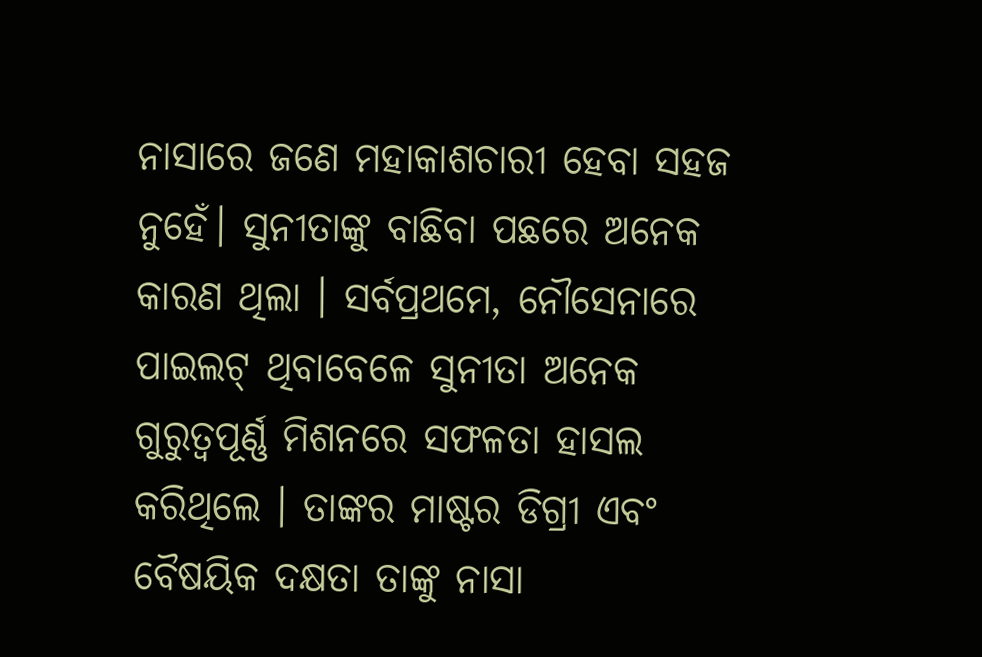ନାସାରେ ଜଣେ ମହାକାଶଚାରୀ ହେବା ସହଜ ନୁହେଁ। ସୁନୀତାଙ୍କୁ ବାଛିବା ପଛରେ ଅନେକ କାରଣ ଥିଲା । ସର୍ବପ୍ରଥମେ, ନୌସେନାରେ ପାଇଲଟ୍ ଥିବାବେଳେ ସୁନୀତା ଅନେକ ଗୁରୁତ୍ୱପୂର୍ଣ୍ଣ ମିଶନରେ ସଫଳତା ହାସଲ କରିଥିଲେ । ତାଙ୍କର ମାଷ୍ଟର ଡିଗ୍ରୀ ଏବଂ ବୈଷୟିକ ଦକ୍ଷତା ତାଙ୍କୁ ନାସା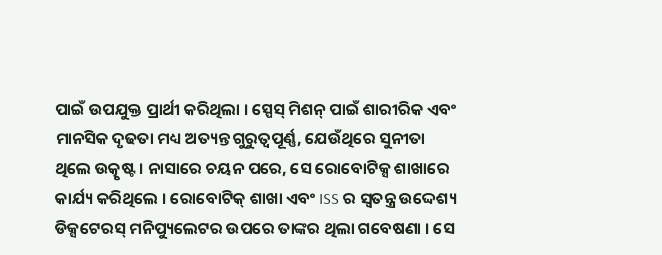ପାଇଁ ଉପଯୁକ୍ତ ପ୍ରାର୍ଥୀ କରିଥିଲା । ସ୍ପେସ୍ ମିଶନ୍ ପାଇଁ ଶାରୀରିକ ଏବଂ ମାନସିକ ଦୃଢତା ମଧ୍ୟ ଅତ୍ୟନ୍ତ ଗୁରୁତ୍ୱପୂର୍ଣ୍ଣ, ଯେଉଁଥିରେ ସୁନୀତା ଥିଲେ ଉତ୍କୃଷ୍ଟ । ନାସାରେ ଚୟନ ପରେ, ସେ ରୋବୋଟିକ୍ସ ଶାଖାରେ କାର୍ଯ୍ୟ କରିଥିଲେ । ରୋବୋଟିକ୍ ଶାଖା ଏବଂ ISS ର ସ୍ୱତନ୍ତ୍ର ଉଦ୍ଦେଶ୍ୟ ଡିକ୍ସଟେରସ୍ ମନିପ୍ୟୁଲେଟର ଉପରେ ତାଙ୍କର ଥିଲା ଗବେଷଣା । ସେ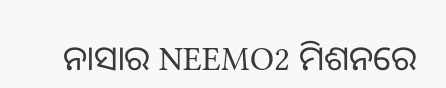ନାସାର NEEMO2 ମିଶନରେ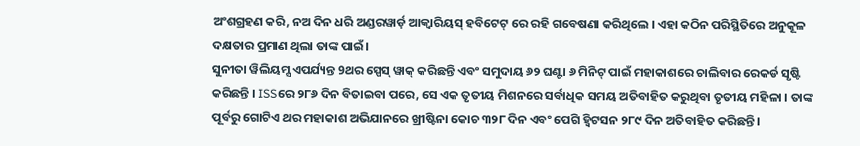ଅଂଶଗ୍ରହଣ କରି, ନଅ ଦିନ ଧରି ଅଣ୍ଡରୱାର୍ଡ଼ ଆକ୍ୱାରିୟସ୍ ହବିଟେଟ୍ ରେ ରହି ଗବେଷଣା କରିଥିଲେ । ଏହା କଠିନ ପରିସ୍ଥିତିରେ ଅନୁକୂଳ ଦକ୍ଷତାର ପ୍ରମାଣ ଥିଲା ତାଙ୍କ ପାଇଁ।
ସୁନୀତା ୱିଲିୟମ୍ସ ଏପର୍ଯ୍ୟନ୍ତ 9ଥର ସ୍ପେସ୍ ୱାକ୍ କରିଛନ୍ତି ଏବଂ ସମୁଦାୟ ୬୨ ଘଣ୍ଟା ୬ ମିନିଟ୍ ପାଇଁ ମହାକାଶରେ ଚାଲିବାର ରେକର୍ଡ ସୃଷ୍ଟି କରିଛନ୍ତି । ISSରେ ୨୮୬ ଦିନ ବିତାଇବା ପରେ, ସେ ଏକ ତୃତୀୟ ମିଶନରେ ସର୍ବାଧିକ ସମୟ ଅତିବାହିତ କରୁଥିବା ତୃତୀୟ ମହିଳା । ତାଙ୍କ ପୂର୍ବରୁ ଗୋଟିଏ ଥର ମହାକାଶ ଅଭିଯାନରେ ଖ୍ରୀଷ୍ଟିନା କୋଚ ୩୨୮ ଦିନ ଏବଂ ପେଗି ହ୍ୱିଟସନ ୨୮୯ ଦିନ ଅତିବାହିତ କରିଛନ୍ତି।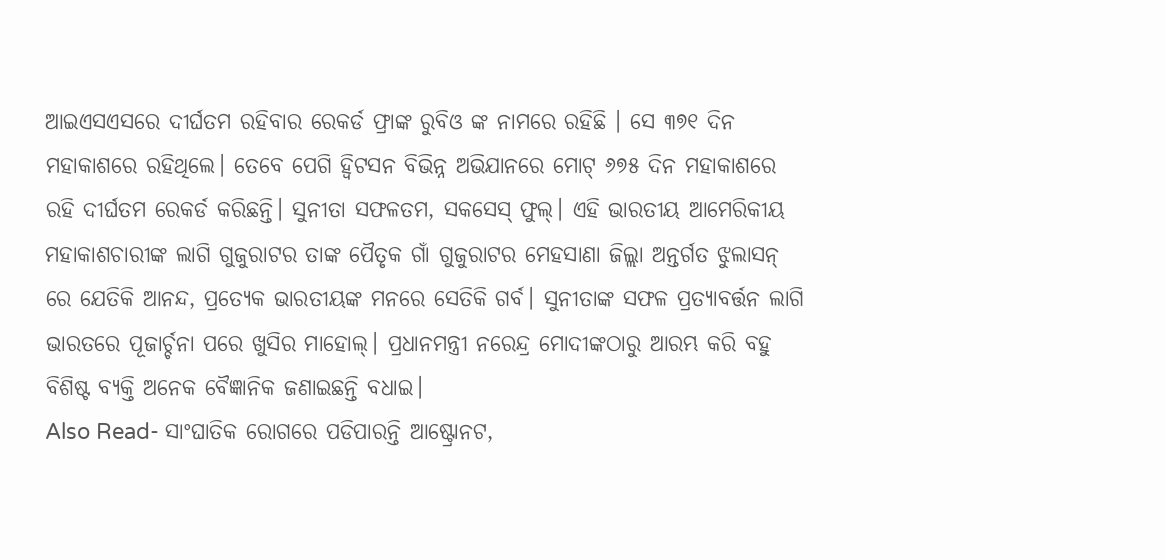ଆଇଏସଏସରେ ଦୀର୍ଘତମ ରହିବାର ରେକର୍ଡ ଫ୍ରାଙ୍କ ରୁବିଓ ଙ୍କ ନାମରେ ରହିଛି । ସେ ୩୭୧ ଦିନ ମହାକାଶରେ ରହିଥିଲେ। ତେବେ ପେଗି ହ୍ୱିଟସନ ବିଭିନ୍ନ ଅଭିଯାନରେ ମୋଟ୍ ୬୭୫ ଦିନ ମହାକାଶରେ ରହି ଦୀର୍ଘତମ ରେକର୍ଡ କରିଛନ୍ତି। ସୁନୀତା ସଫଳତମ, ସକସେସ୍ ଫୁଲ୍। ଏହି ଭାରତୀୟ ଆମେରିକୀୟ ମହାକାଶଚାରୀଙ୍କ ଲାଗି ଗୁଜୁରାଟର ତାଙ୍କ ପୈତୃକ ଗାଁ ଗୁଜୁରାଟର ମେହସାଣା ଜିଲ୍ଲା ଅନ୍ତର୍ଗତ ଝୁଲାସନ୍ ରେ ଯେତିକି ଆନନ୍ଦ, ପ୍ରତ୍ୟେକ ଭାରତୀୟଙ୍କ ମନରେ ସେତିକି ଗର୍ବ। ସୁନୀତାଙ୍କ ସଫଳ ପ୍ରତ୍ୟାବର୍ତ୍ତନ ଲାଗି ଭାରତରେ ପୂଜାର୍ଚ୍ଚନା ପରେ ଖୁସିର ମାହୋଲ୍। ପ୍ରଧାନମନ୍ତ୍ରୀ ନରେନ୍ଦ୍ର ମୋଦୀଙ୍କଠାରୁ ଆରମ୍ଭ କରି ବହୁ ବିଶିଷ୍ଟ ବ୍ୟକ୍ତି ଅନେକ ବୈଜ୍ଞାନିକ ଜଣାଇଛନ୍ତି ବଧାଇ।
Also Read- ସାଂଘାତିକ ରୋଗରେ ପଡିପାରନ୍ତି ଆଷ୍ଟ୍ରୋନଟ,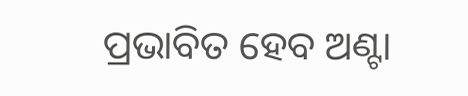ପ୍ରଭାବିତ ହେବ ଅଣ୍ଟା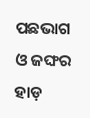ପଛଭାଗ ଓ ଜଙ୍ଘର ହାଡ଼